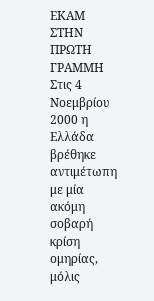ΕΚΑΜ ΣΤΗΝ ΠΡΩΤΗ ΓΡΑΜΜΗ Στις 4 Νοεμβρίου 2000 η Ελλάδα βρέθηκε αντιμέτωπη με μία ακόμη σοβαρή κρίση ομηρίας, μόλις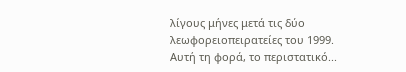λίγους μήνες μετά τις δύο λεωφορειοπειρατείες του 1999. Αυτή τη φορά, το περιστατικό...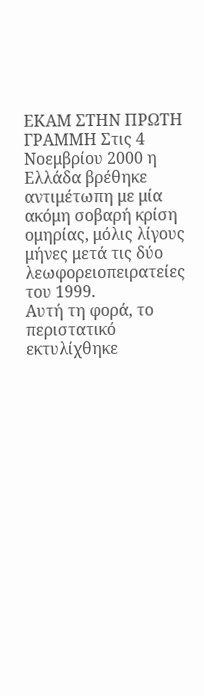ΕΚΑΜ ΣΤΗΝ ΠΡΩΤΗ ΓΡΑΜΜΗ Στις 4 Νοεμβρίου 2000 η Ελλάδα βρέθηκε αντιμέτωπη με μία ακόμη σοβαρή κρίση ομηρίας, μόλις λίγους μήνες μετά τις δύο λεωφορειοπειρατείες του 1999.
Αυτή τη φορά, το περιστατικό εκτυλίχθηκε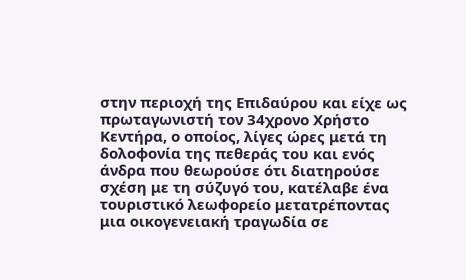στην περιοχή της Επιδαύρου και είχε ως πρωταγωνιστή τον 34χρονο Χρήστο Κεντήρα, ο οποίος, λίγες ώρες μετά τη δολοφονία της πεθεράς του και ενός άνδρα που θεωρούσε ότι διατηρούσε σχέση με τη σύζυγό του, κατέλαβε ένα τουριστικό λεωφορείο μετατρέποντας μια οικογενειακή τραγωδία σε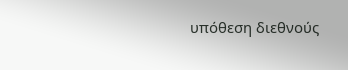υπόθεση διεθνούς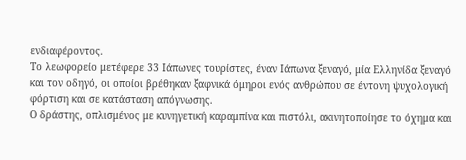ενδιαφέροντος.
Το λεωφορείο μετέφερε 33 Ιάπωνες τουρίστες, έναν Ιάπωνα ξεναγό, μία Ελληνίδα ξεναγό και τον οδηγό, οι οποίοι βρέθηκαν ξαφνικά όμηροι ενός ανθρώπου σε έντονη ψυχολογική φόρτιση και σε κατάσταση απόγνωσης.
Ο δράστης, οπλισμένος με κυνηγετική καραμπίνα και πιστόλι, ακινητοποίησε το όχημα και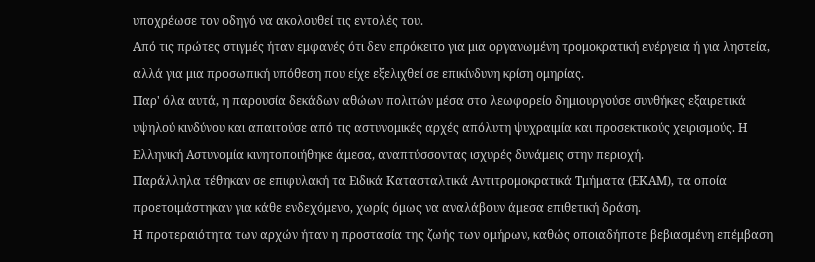υποχρέωσε τον οδηγό να ακολουθεί τις εντολές του.
Από τις πρώτες στιγμές ήταν εμφανές ότι δεν επρόκειτο για μια οργανωμένη τρομοκρατική ενέργεια ή για ληστεία, αλλά για μια προσωπική υπόθεση που είχε εξελιχθεί σε επικίνδυνη κρίση ομηρίας.
Παρ' όλα αυτά, η παρουσία δεκάδων αθώων πολιτών μέσα στο λεωφορείο δημιουργούσε συνθήκες εξαιρετικά υψηλού κινδύνου και απαιτούσε από τις αστυνομικές αρχές απόλυτη ψυχραιμία και προσεκτικούς χειρισμούς. Η Ελληνική Αστυνομία κινητοποιήθηκε άμεσα, αναπτύσσοντας ισχυρές δυνάμεις στην περιοχή.
Παράλληλα τέθηκαν σε επιφυλακή τα Ειδικά Κατασταλτικά Αντιτρομοκρατικά Τμήματα (ΕΚΑΜ), τα οποία προετοιμάστηκαν για κάθε ενδεχόμενο, χωρίς όμως να αναλάβουν άμεσα επιθετική δράση.
Η προτεραιότητα των αρχών ήταν η προστασία της ζωής των ομήρων, καθώς οποιαδήποτε βεβιασμένη επέμβαση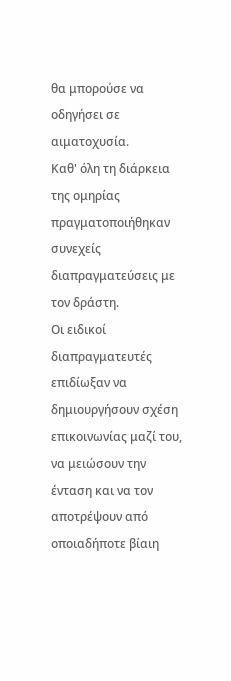θα μπορούσε να οδηγήσει σε αιματοχυσία.
Καθ' όλη τη διάρκεια της ομηρίας πραγματοποιήθηκαν συνεχείς διαπραγματεύσεις με τον δράστη.
Οι ειδικοί διαπραγματευτές επιδίωξαν να δημιουργήσουν σχέση επικοινωνίας μαζί του, να μειώσουν την ένταση και να τον αποτρέψουν από οποιαδήποτε βίαιη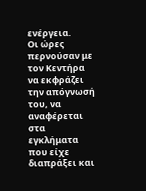ενέργεια.
Οι ώρες περνούσαν με τον Κεντήρα να εκφράζει την απόγνωσή του, να αναφέρεται στα εγκλήματα που είχε διαπράξει και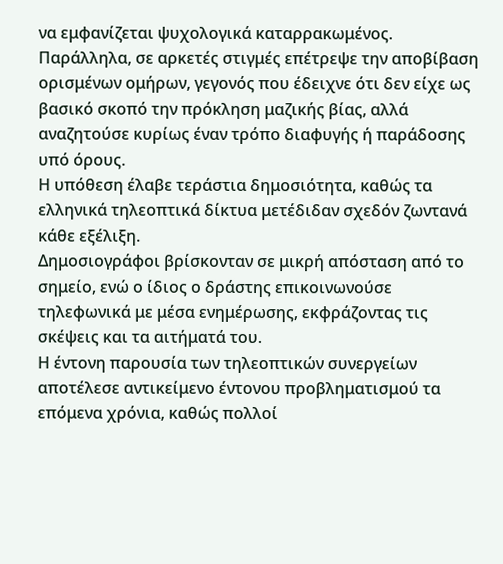να εμφανίζεται ψυχολογικά καταρρακωμένος.
Παράλληλα, σε αρκετές στιγμές επέτρεψε την αποβίβαση ορισμένων ομήρων, γεγονός που έδειχνε ότι δεν είχε ως βασικό σκοπό την πρόκληση μαζικής βίας, αλλά αναζητούσε κυρίως έναν τρόπο διαφυγής ή παράδοσης υπό όρους.
Η υπόθεση έλαβε τεράστια δημοσιότητα, καθώς τα ελληνικά τηλεοπτικά δίκτυα μετέδιδαν σχεδόν ζωντανά κάθε εξέλιξη.
Δημοσιογράφοι βρίσκονταν σε μικρή απόσταση από το σημείο, ενώ ο ίδιος ο δράστης επικοινωνούσε τηλεφωνικά με μέσα ενημέρωσης, εκφράζοντας τις σκέψεις και τα αιτήματά του.
Η έντονη παρουσία των τηλεοπτικών συνεργείων αποτέλεσε αντικείμενο έντονου προβληματισμού τα επόμενα χρόνια, καθώς πολλοί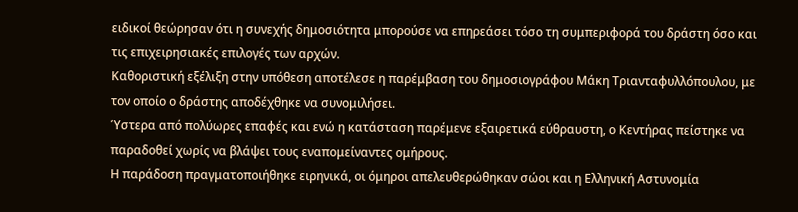ειδικοί θεώρησαν ότι η συνεχής δημοσιότητα μπορούσε να επηρεάσει τόσο τη συμπεριφορά του δράστη όσο και τις επιχειρησιακές επιλογές των αρχών.
Καθοριστική εξέλιξη στην υπόθεση αποτέλεσε η παρέμβαση του δημοσιογράφου Μάκη Τριανταφυλλόπουλου, με τον οποίο ο δράστης αποδέχθηκε να συνομιλήσει.
Ύστερα από πολύωρες επαφές και ενώ η κατάσταση παρέμενε εξαιρετικά εύθραυστη, ο Κεντήρας πείστηκε να παραδοθεί χωρίς να βλάψει τους εναπομείναντες ομήρους.
Η παράδοση πραγματοποιήθηκε ειρηνικά, οι όμηροι απελευθερώθηκαν σώοι και η Ελληνική Αστυνομία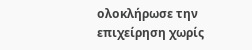ολοκλήρωσε την επιχείρηση χωρίς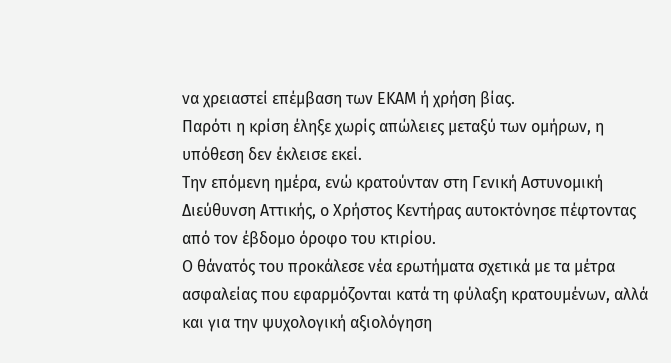να χρειαστεί επέμβαση των ΕΚΑΜ ή χρήση βίας.
Παρότι η κρίση έληξε χωρίς απώλειες μεταξύ των ομήρων, η υπόθεση δεν έκλεισε εκεί.
Την επόμενη ημέρα, ενώ κρατούνταν στη Γενική Αστυνομική Διεύθυνση Αττικής, ο Χρήστος Κεντήρας αυτοκτόνησε πέφτοντας από τον έβδομο όροφο του κτιρίου.
Ο θάνατός του προκάλεσε νέα ερωτήματα σχετικά με τα μέτρα ασφαλείας που εφαρμόζονται κατά τη φύλαξη κρατουμένων, αλλά και για την ψυχολογική αξιολόγηση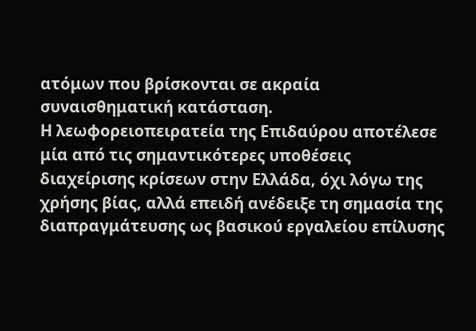ατόμων που βρίσκονται σε ακραία συναισθηματική κατάσταση.
Η λεωφορειοπειρατεία της Επιδαύρου αποτέλεσε μία από τις σημαντικότερες υποθέσεις διαχείρισης κρίσεων στην Ελλάδα, όχι λόγω της χρήσης βίας, αλλά επειδή ανέδειξε τη σημασία της διαπραγμάτευσης ως βασικού εργαλείου επίλυσης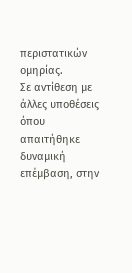περιστατικών ομηρίας.
Σε αντίθεση με άλλες υποθέσεις όπου απαιτήθηκε δυναμική επέμβαση, στην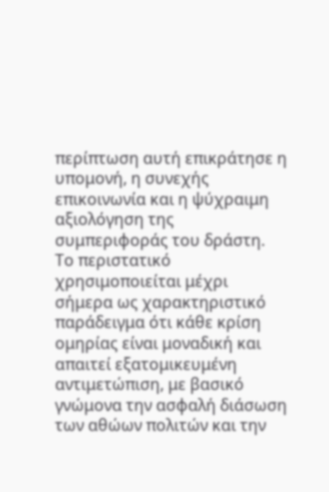περίπτωση αυτή επικράτησε η υπομονή, η συνεχής επικοινωνία και η ψύχραιμη αξιολόγηση της συμπεριφοράς του δράστη.
Το περιστατικό χρησιμοποιείται μέχρι σήμερα ως χαρακτηριστικό παράδειγμα ότι κάθε κρίση ομηρίας είναι μοναδική και απαιτεί εξατομικευμένη αντιμετώπιση, με βασικό γνώμονα την ασφαλή διάσωση των αθώων πολιτών και την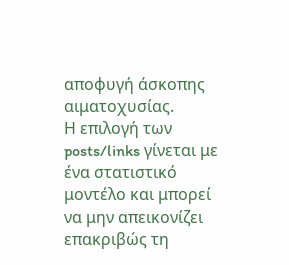αποφυγή άσκοπης αιματοχυσίας.
Η επιλογή των posts/links γίνεται με ένα στατιστικό μοντέλο και μπορεί να μην απεικονίζει επακριβώς τη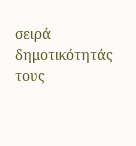σειρά δημοτικότητάς τους